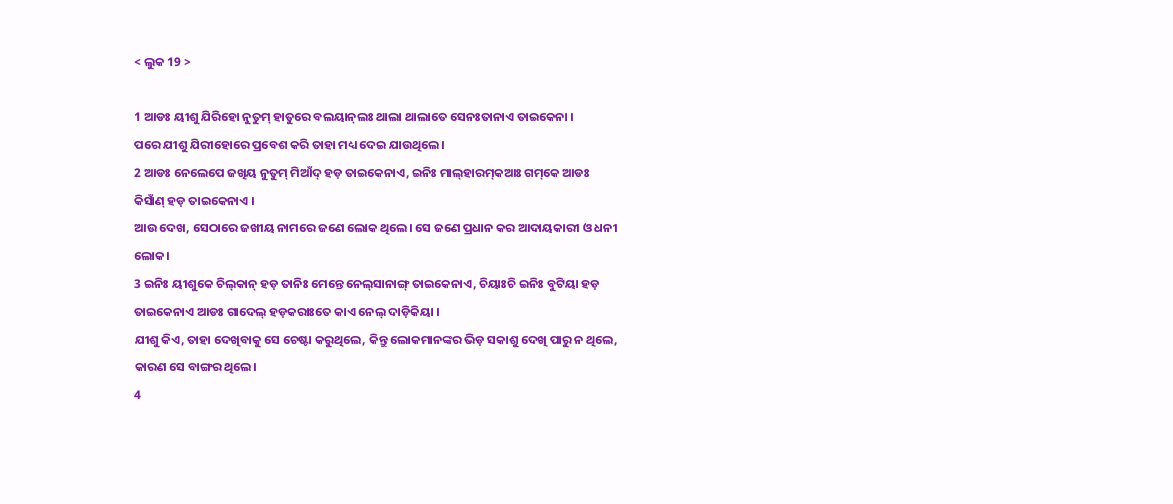< ଲୁକ 19 >

1 ଆଡଃ ୟୀଶୁ ଯିରିହୋ ନୁତୁମ୍‌ ହାତୁରେ ବଲୟାନ୍‌ଲଃ ଥାଲା ଥାଲାତେ ସେନଃତାନାଏ ତାଇକେନା ।
ପରେ ଯୀଶୁ ଯିରୀହୋରେ ପ୍ରବେଶ କରି ତାହା ମଧ୍ୟ ଦେଇ ଯାଉଥିଲେ।
2 ଆଡଃ ନେଲେପେ ଜଖିୟ ନୁତୁମ୍‌ ମିଆଁଦ୍‌ ହଡ଼ ତାଇକେନାଏ, ଇନିଃ ମାଲ୍‌ହାରମ୍‌କଆଃ ଗମ୍‌କେ ଆଡଃ କିସାଁଣ୍‌ ହଡ଼ ତାଇକେନାଏ ।
ଆଉ ଦେଖ, ସେଠାରେ ଜଖୀୟ ନାମରେ ଜଣେ ଲୋକ ଥିଲେ। ସେ ଜଣେ ପ୍ରଧାନ କର ଆଦାୟକାରୀ ଓ ଧନୀ ଲୋକ।
3 ଇନିଃ ୟୀଶୁକେ ଚିଲ୍‌କାନ୍ ହଡ଼ ତାନିଃ ମେନ୍ତେ ନେଲ୍‌ସାନାଙ୍ଗ୍‌ ତାଇକେନାଏ, ଚିୟାଃଚି ଇନିଃ ବୁଟିୟା ହଡ଼ ତାଇକେନାଏ ଆଡଃ ଗାଦେଲ୍‌ ହଡ଼କରାଃତେ କାଏ ନେଲ୍‌ ଦାଡ଼ିକିୟା ।
ଯୀଶୁ କିଏ, ତାହା ଦେଖିବାକୁ ସେ ଚେଷ୍ଟା କରୁଥିଲେ, କିନ୍ତୁ ଲୋକମାନଙ୍କର ଭିଡ଼ ସକାଶୁ ଦେଖି ପାରୁ ନ ଥିଲେ, କାରଣ ସେ ବାଙ୍ଗର ଥିଲେ।
4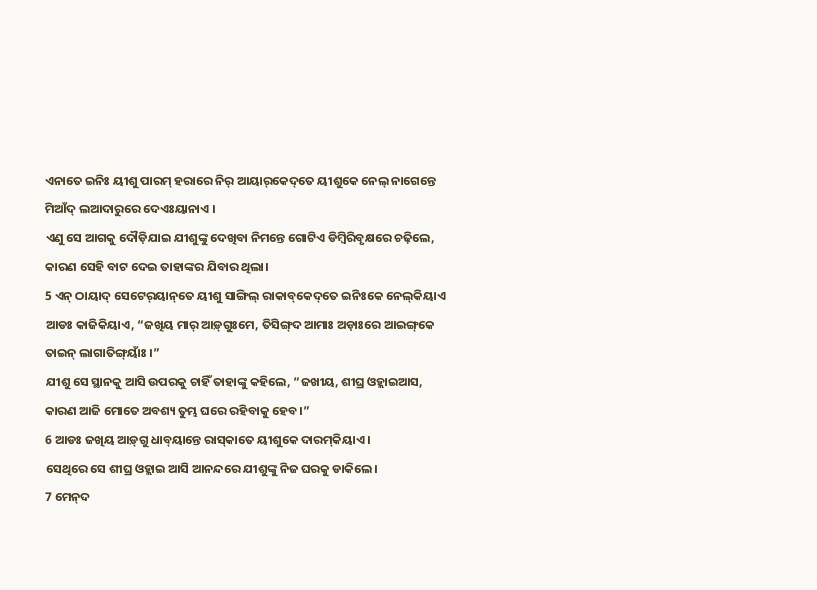ଏନାତେ ଇନିଃ ୟୀଶୁ ପାରମ୍‌ ହରାରେ ନିର୍‌ ଆୟାର୍‌କେଦ୍‌ତେ ୟୀଶୁକେ ନେଲ୍‌ ନାଗେନ୍ତେ ମିଆଁଦ୍‌ ଲଆଦାରୁରେ ଦେଏଃୟାନାଏ ।
ଏଣୁ ସେ ଆଗକୁ ଦୌଡ଼ିଯାଇ ଯୀଶୁଙ୍କୁ ଦେଖିବା ନିମନ୍ତେ ଗୋଟିଏ ଡିମ୍ବିରିବୃକ୍ଷରେ ଚଢ଼ିଲେ, କାରଣ ସେହି ବାଟ ଦେଇ ତାହାଙ୍କର ଯିବାର ଥିଲା।
5 ଏନ୍‌ ଠାୟାଦ୍ ସେଟେର୍‌ୟାନ୍‌ତେ ୟୀଶୁ ସାଙ୍ଗିଲ୍‌ ରାକାବ୍‌କେଦ୍‌ତେ ଇନିଃକେ ନେଲ୍‌କିୟାଏ ଆଡଃ କାଜିକିୟାଏ, “ଜଖିୟ ମାର୍‌ ଆଡ଼୍‌ଗୁଃମେ, ତିସିଙ୍ଗ୍‌ଦ ଆମାଃ ଅଡ଼ାଃରେ ଆଇଙ୍ଗ୍‌କେ ତାଇନ୍‌ ଲାଗାତିଙ୍ଗ୍‌ୟାଁଃ ।”
ଯୀଶୁ ସେ ସ୍ଥାନକୁ ଆସି ଉପରକୁ ଚାହିଁ ତାହାଙ୍କୁ କହିଲେ, “ଜଖୀୟ, ଶୀଘ୍ର ଓହ୍ଲାଇଆସ, କାରଣ ଆଜି ମୋତେ ଅବଶ୍ୟ ତୁମ୍ଭ ଘରେ ରହିବାକୁ ହେବ।”
6 ଆଡଃ ଜଖିୟ ଆଡ଼୍‌ଗୁ ଧାବ୍‌ୟାନ୍ତେ ରାସ୍‌କାତେ ୟୀଶୁକେ ଦାରମ୍‌କିୟାଏ ।
ସେଥିରେ ସେ ଶୀଘ୍ର ଓହ୍ଲାଇ ଆସି ଆନନ୍ଦରେ ଯୀଶୁଙ୍କୁ ନିଜ ଘରକୁ ଡାକିଲେ।
7 ମେନ୍‌ଦ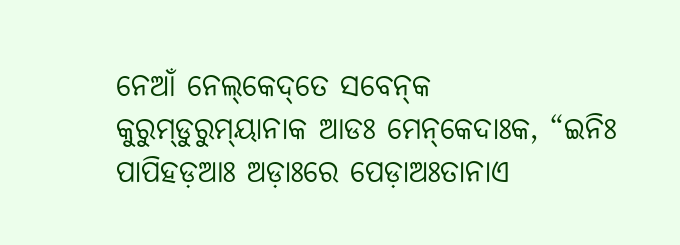ନେଆଁ ନେଲ୍‌କେଦ୍‌ତେ ସବେନ୍‌କ କୁରୁମ୍‌ଡୁରୁମ୍‌ୟାନାକ ଆଡଃ ମେନ୍‌କେଦାଃକ, “ଇନିଃ ପାପିହଡ଼ଆଃ ଅଡ଼ାଃରେ ପେଡ଼ାଅଃତାନାଏ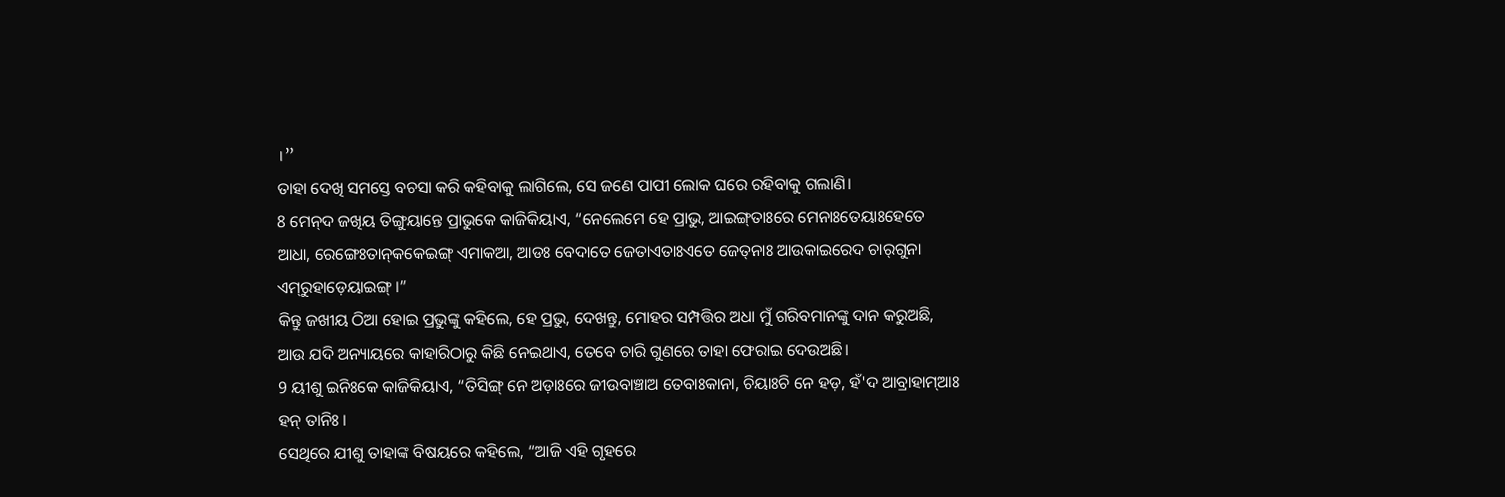।”
ତାହା ଦେଖି ସମସ୍ତେ ବଚସା କରି କହିବାକୁ ଲାଗିଲେ, ସେ ଜଣେ ପାପୀ ଲୋକ ଘରେ ରହିବାକୁ ଗଲାଣି।
8 ମେନ୍‌ଦ ଜଖିୟ ତିଙ୍ଗୁୟାନ୍ତେ ପ୍ରାଭୁକେ କାଜିକିୟାଏ, “ନେଲେମେ ହେ ପ୍ରାଭୁ, ଆଇଙ୍ଗ୍‌ତାଃରେ ମେନାଃତେୟାଃହେତେ ଆଧା, ରେଙ୍ଗେଃତାନ୍‌କକେଇଙ୍ଗ୍‌ ଏମାକଆ, ଆଡଃ ବେଦାତେ ଜେତାଏତାଃଏତେ ଜେତ୍‌ନାଃ ଆଉକାଇରେଦ ଚାର୍‌ଗୁନା ଏମ୍‌ରୁହାଡ଼େୟାଇଙ୍ଗ୍‌ ।”
କିନ୍ତୁ ଜଖୀୟ ଠିଆ ହୋଇ ପ୍ରଭୁଙ୍କୁ କହିଲେ, ହେ ପ୍ରଭୁ, ଦେଖନ୍ତୁ, ମୋହର ସମ୍ପତ୍ତିର ଅଧା ମୁଁ ଗରିବମାନଙ୍କୁ ଦାନ କରୁଅଛି, ଆଉ ଯଦି ଅନ୍ୟାୟରେ କାହାରିଠାରୁ କିଛି ନେଇଥାଏ, ତେବେ ଚାରି ଗୁଣରେ ତାହା ଫେରାଇ ଦେଉଅଛି।
9 ୟୀଶୁ ଇନିଃକେ କାଜିକିୟାଏ, “ତିସିଙ୍ଗ୍‌ ନେ ଅଡ଼ାଃରେ ଜୀଉବାଞ୍ଚାଅ ତେବାଃକାନା, ଚିୟାଃଚି ନେ ହଡ଼, ହଁ'ଦ ଆବ୍ରାହାମ୍‌ଆଃ ହନ୍‌ ତାନିଃ ।
ସେଥିରେ ଯୀଶୁ ତାହାଙ୍କ ବିଷୟରେ କହିଲେ, “ଆଜି ଏହି ଗୃହରେ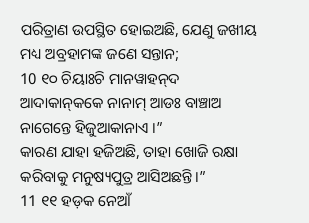ପରିତ୍ରାଣ ଉପସ୍ଥିତ ହୋଇଅଛି, ଯେଣୁ ଜଖୀୟ ମଧ୍ୟ ଅବ୍ରହାମଙ୍କ ଜଣେ ସନ୍ତାନ;
10 ୧୦ ଚିୟାଃଚି ମାନୱାହନ୍‌ଦ ଆଦାକାନ୍‌କକେ ନାନାମ୍ ଆଡଃ ବାଞ୍ଚାଅ ନାଗେନ୍ତେ ହିଜୁଆକାନାଏ ।”
କାରଣ ଯାହା ହଜିଅଛି, ତାହା ଖୋଜି ରକ୍ଷା କରିବାକୁ ମନୁଷ୍ୟପୁତ୍ର ଆସିଅଛନ୍ତି।”
11 ୧୧ ହଡ଼କ ନେଆଁ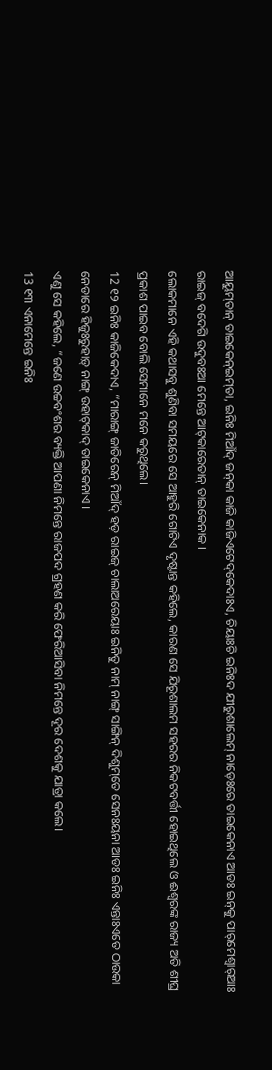ଆୟୁମ୍‌ତାନ୍‌ ତାଇକେନ୍‌ଇମ୍‌ତା, ଇନିଃ ମିଆଁଦ୍‌ ଜନ୍‌କା କାଜି କାଜିଏଟେଦ୍‌କେଦାଃଏ, ଚିୟାଃଚି ଇନିଃଦ ଯୀରୁଶାଲେମ୍‌ ନାଡ଼େଃରେ ତାଇକେନାଏ ଆଡଃ ଇନ୍‌କୁ ପାର୍‌ମେଶ୍ୱାର୍‌ଆଃ ରାଇଜ୍‌ ବଦେଗି ଉଦୁବଃଆ ମେନ୍ତେ ଆଟ୍‌କାରେତାନ୍‌ ତାଇକେନାକ ।
ଲୋକମାନେ ଏହି କଥାସବୁ ଶୁଣିବା ସମୟରେ ସେ ଆହୁରି ଗୋଟିଏ ଦୃଷ୍ଟାନ୍ତ କହିଲେ, କାରଣ ସେ ଯିରୂଶାଲମ ସହରର ନିକଟବର୍ତ୍ତୀ ହୋଇଥିଲେ ଓ ଈଶ୍ବରଙ୍କ ରାଜ୍ୟ ଅତି ଶୀଘ୍ର ପ୍ରକାଶ ପାଇବ ବୋଲି ସେମାନେ ମନେ କରୁଥିଲେ।
12 ୧୨ ଇନିଃ କାଜିକେଦାଏ, “ମାରାଙ୍ଗ୍‌ ଜାତିରେନ୍‌ ମିଆଁଦ୍‌ ହଡ଼ ରାଇଜ୍‌ ଚାଲାଅରେୟାଃ ଇନିତୁ ନାମ୍‌ ନାଙ୍ଗ୍‌ ସାଙ୍ଗିନ୍‌ ଦିଶୁମ୍‌ତେ ସେନଃୟନା ଆଡଃ ଇନିଃ ଏନ୍ତାଃଏତେ ଠାଉକା ନେଡାରେ ହିଜୁଃରୁହାଡ଼୍‌ ନାଙ୍ଗ୍‌ ଉହାଟ୍‌କାଦ୍‌ ତାଇକେନାଏ ।
ଏଣୁ ସେ କହିଲେ, “ଜଣେ ଉଚ୍ଚବଂଶର ବ୍ୟକ୍ତି ଆପଣା ନିମନ୍ତେ ରାଜପଦ ଗ୍ରହଣ କରି ଫେରିଆସିବା ନିମନ୍ତେ ଦୂର ଦେଶକୁ ଯାତ୍ରା କଲେ।
13 ୧୩ ଏନାମେନ୍ତେ ଇନିଃ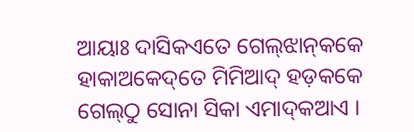ଆୟାଃ ଦାସିକଏତେ ଗେଲ୍‌ଝାନ୍‌କକେ ହାକାଅକେଦ୍‌ତେ ମିମିଆଦ୍‌ ହଡ଼କକେ ଗେଲ୍‌ଠୁ ସୋନା ସିକା ଏମାଦ୍‌କଆଏ ।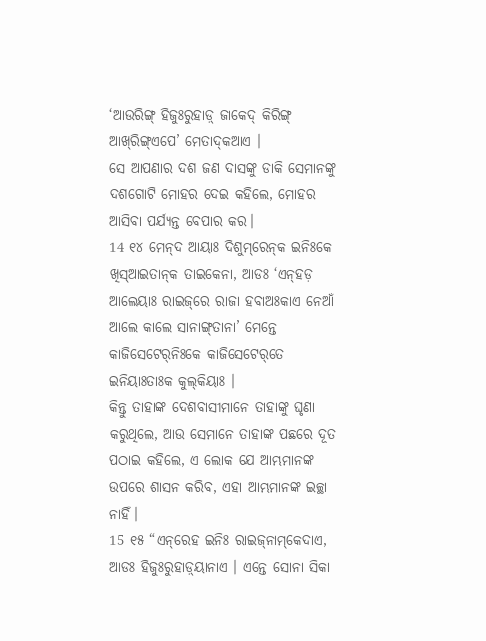‘ଆଉରିଙ୍ଗ୍‌ ହିଜୁଃରୁହାଡ଼୍‌ ଜାକେଦ୍‌ କିରିଙ୍ଗ୍‌ ଆଖ୍‌ରିଙ୍ଗ୍‌ଏପେ’ ମେତାଦ୍‌କଆଏ ।
ସେ ଆପଣାର ଦଶ ଜଣ ଦାସଙ୍କୁ ଡାକି ସେମାନଙ୍କୁ ଦଶଗୋଟି ମୋହର ଦେଇ କହିଲେ, ମୋହର ଆସିବା ପର୍ଯ୍ୟନ୍ତ ବେପାର କର।
14 ୧୪ ମେନ୍‌ଦ ଆୟାଃ ଦିଶୁମ୍‌ରେନ୍‌କ ଇନିଃକେ ଖିସ୍‌ଆଇତାନ୍‌କ ତାଇକେନା, ଆଡଃ ‘ଏନ୍‌ହଡ଼ ଆଲେୟାଃ ରାଇଜ୍‌ରେ ରାଜା ହବାଅଃକାଏ ନେଆଁ ଆଲେ କାଲେ ସାନାଙ୍ଗ୍‌ତାନା’ ମେନ୍ତେ କାଜିସେଟେର୍‌ନିଃକେ କାଜିସେଟେର୍‌ତେ ଇନିୟାଃତାଃକ କୁଲ୍‌କିୟାଃ ।
କିନ୍ତୁ ତାହାଙ୍କ ଦେଶବାସୀମାନେ ତାହାଙ୍କୁ ଘୃଣା କରୁଥିଲେ, ଆଉ ସେମାନେ ତାହାଙ୍କ ପଛରେ ଦୂତ ପଠାଇ କହିଲେ, ଏ ଲୋକ ଯେ ଆମ୍ଭମାନଙ୍କ ଉପରେ ଶାସନ କରିବ, ଏହା ଆମ୍ଭମାନଙ୍କ ଇଚ୍ଛା ନାହିଁ।
15 ୧୫ “ଏନ୍‌ରେହ ଇନିଃ ରାଇଜ୍‌ନାମ୍‌କେଦାଏ, ଆଡଃ ହିଜୁଃରୁହାଡ଼୍‌ୟାନାଏ । ଏନ୍ତେ ସୋନା ସିକା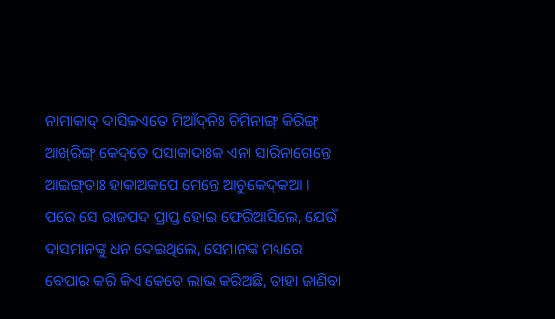ନାମାକାଦ୍‌ ଦାସିକଏତେ ମିଆଁଦ୍‌ନିଃ ଚିମିନାଙ୍ଗ୍‌ କିରିଙ୍ଗ୍‌ ଆଖ୍‌ରିଙ୍ଗ୍‌ କେଦ୍‌ତେ ପସାକାଦାଃକ ଏନା ସାରିନାଗେନ୍ତେ ଆଇଙ୍ଗ୍‌ତାଃ ହାକାଅକପେ ମେନ୍ତେ ଆଚୁକେଦ୍‌କଆ ।
ପରେ ସେ ରାଜପଦ ପ୍ରାପ୍ତ ହୋଇ ଫେରିଆସିଲେ, ଯେଉଁ ଦାସମାନଙ୍କୁ ଧନ ଦେଇଥିଲେ, ସେମାନଙ୍କ ମଧ୍ୟରେ ବେପାର କରି କିଏ କେତେ ଲାଭ କରିଅଛି, ତାହା ଜାଣିବା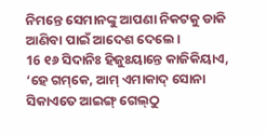ନିମନ୍ତେ ସେମାନଙ୍କୁ ଆପଣା ନିକଟକୁ ଡାକି ଆଣିବା ପାଇଁ ଆଦେଶ ଦେଲେ।
16 ୧୬ ସିଦାନିଃ ହିଜୁଃୟାନ୍ତେ କାଜିକିୟାଏ, ‘ହେ ଗମ୍‌କେ, ଆମ୍‌ ଏମାକାଦ୍‌ ସୋନା ସିକାଏତେ ଆଇଙ୍ଗ୍‌ ଗେଲ୍‌ଠୁ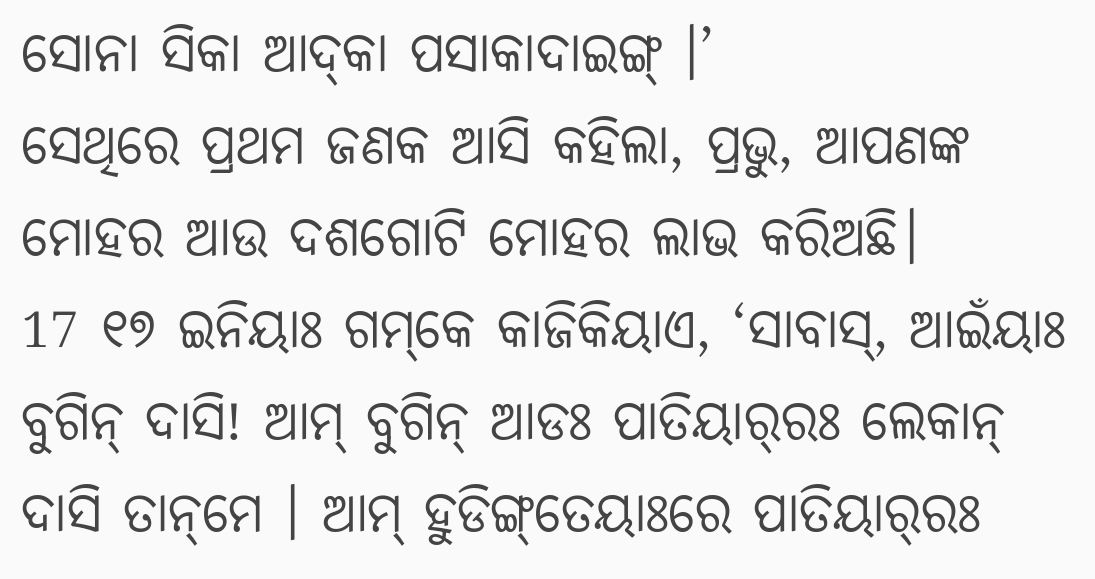ସୋନା ସିକା ଆଦ୍‌କା ପସାକାଦାଇଙ୍ଗ୍‌ ।’
ସେଥିରେ ପ୍ରଥମ ଜଣକ ଆସି କହିଲା, ପ୍ରଭୁ, ଆପଣଙ୍କ ମୋହର ଆଉ ଦଶଗୋଟି ମୋହର ଲାଭ କରିଅଛି।
17 ୧୭ ଇନିୟାଃ ଗମ୍‌କେ କାଜିକିୟାଏ, ‘ସାବାସ୍‌, ଆଇଁୟାଃ ବୁଗିନ୍‌ ଦାସି! ଆମ୍‌ ବୁଗିନ୍‌ ଆଡଃ ପାତିୟାର୍‌ରଃ ଲେକାନ୍‌ ଦାସି ତାନ୍‌ମେ । ଆମ୍‌ ହୁଡିଙ୍ଗ୍‌ତେୟାଃରେ ପାତିୟାର୍‍ରଃ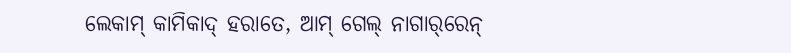ଲେକାମ୍‌ କାମିକାଦ୍‌ ହରାତେ, ଆମ୍‌ ଗେଲ୍‌ ନାଗାର୍‌ରେନ୍‌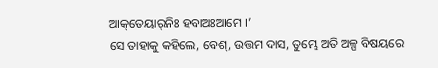ଆକ୍‌ତେୟାର୍‌ନିଃ ହବାଅଃଆମେ ।’
ସେ ତାହାକୁ କହିଲେ, ବେଶ୍, ଉତ୍ତମ ଦାସ, ତୁମ୍ଭେ ଅତି ଅଳ୍ପ ବିଷୟରେ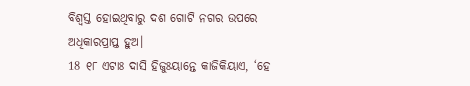ବିଶ୍ୱସ୍ତ ହୋଇଥିବାରୁ ଦଶ ଗୋଟି ନଗର ଉପରେ ଅଧିକାରପ୍ରାପ୍ତ ହୁଅ।
18 ୧୮ ଏଟାଃ ଦାସି ହିଜୁଃୟାନ୍ତେ କାଜିକିୟାଏ, ‘ହେ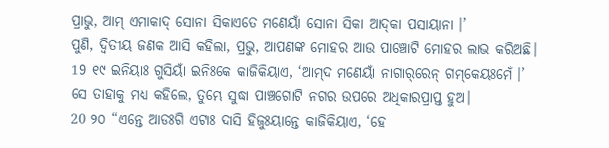ପ୍ରାଭୁ, ଆମ୍‌ ଏମାକାଦ୍‌ ସୋନା ସିକାଏତେ ମଣେୟାଁ ସୋନା ସିକା ଆଦ୍‌କା ପସାୟାନା ।’
ପୁଣି, ଦ୍ୱିତୀୟ ଜଣକ ଆସି କହିଲା, ପ୍ରଭୁ, ଆପଣଙ୍କ ମୋହର ଆଉ ପାଞ୍ଚୋଟି ମୋହର ଲାଭ କରିଅଛି।
19 ୧୯ ଇନିୟାଃ ଗୁସିୟାଁ ଇନିଃକେ କାଜିକିୟାଏ, ‘ଆମ୍‌ଦ ମଣେୟାଁ ନାଗାର୍‌ରେନ୍‌ ଗମ୍‌କେୟଃମେଁ ।’
ସେ ତାହାକୁ ମଧ୍ୟ କହିଲେ, ତୁମ୍ଭେ ସୁଦ୍ଧା ପାଞ୍ଚଗୋଟି ନଗର ଉପରେ ଅଧିକାରପ୍ରାପ୍ତ ହୁଅ।
20 ୨୦ “ଏନ୍ତେ ଆଡଃଗି ଏଟାଃ ଦାସି ହିଜୁଃୟାନ୍ତେ କାଜିକିୟାଏ, ‘ହେ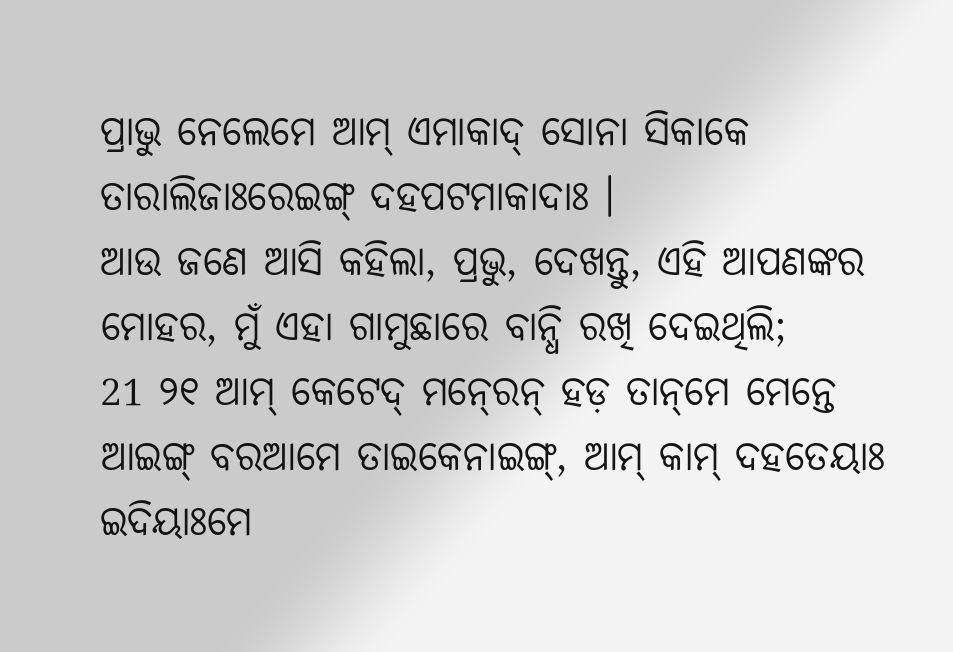ପ୍ରାଭୁ ନେଲେମେ ଆମ୍‌ ଏମାକାଦ୍‌ ସୋନା ସିକାକେ ତାରାଲିଜାଃରେଇଙ୍ଗ୍‌ ଦହପଟମାକାଦାଃ ।
ଆଉ ଜଣେ ଆସି କହିଲା, ପ୍ରଭୁ, ଦେଖନ୍ତୁ, ଏହି ଆପଣଙ୍କର ମୋହର, ମୁଁ ଏହା ଗାମୁଛାରେ ବାନ୍ଧି ରଖି ଦେଇଥିଲି;
21 ୨୧ ଆମ୍‌ କେଟେଦ୍‌ ମନ୍‍ରେନ୍‌ ହଡ଼ ତାନ୍‌ମେ ମେନ୍ତେ ଆଇଙ୍ଗ୍‌ ବରଆମେ ତାଇକେନାଇଙ୍ଗ୍‌, ଆମ୍‌ କାମ୍‌ ଦହତେୟାଃ ଇଦିୟାଃମେ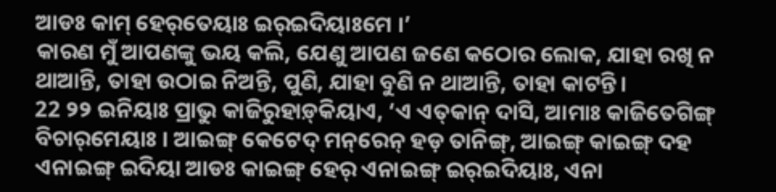ଆଡଃ କାମ୍‌ ହେର୍‌ତେୟାଃ ଇର୍‌ଇଦିୟାଃମେ ।’
କାରଣ ମୁଁ ଆପଣଙ୍କୁ ଭୟ କଲି, ଯେଣୁ ଆପଣ ଜଣେ କଠୋର ଲୋକ, ଯାହା ରଖି ନ ଥାଆନ୍ତି, ତାହା ଉଠାଇ ନିଅନ୍ତି, ପୁଣି, ଯାହା ବୁଣି ନ ଥାଆନ୍ତି, ତାହା କାଟନ୍ତି।
22 ୨୨ ଇନିୟାଃ ପ୍ରାଭୁ କାଜିରୁହାଡ଼୍‌କିୟାଏ, ‘ଏ ଏତ୍‌କାନ୍‌ ଦାସି, ଆମାଃ କାଜିତେଗିଙ୍ଗ୍‌ ବିଚାର୍‌ମେୟାଃ । ଆଇଙ୍ଗ୍‌ କେଟେଦ୍‌ ମନ୍‌ରେନ୍‌ ହଡ଼ ତାନିଙ୍ଗ୍‌, ଆଇଙ୍ଗ୍‌ କାଇଙ୍ଗ୍‌ ଦହ ଏନାଇଙ୍ଗ୍‌ ଇଦିୟା ଆଡଃ କାଇଙ୍ଗ୍‌ ହେର୍ ଏନାଇଙ୍ଗ୍‌ ଇର୍‌ଇଦିୟାଃ, ଏନା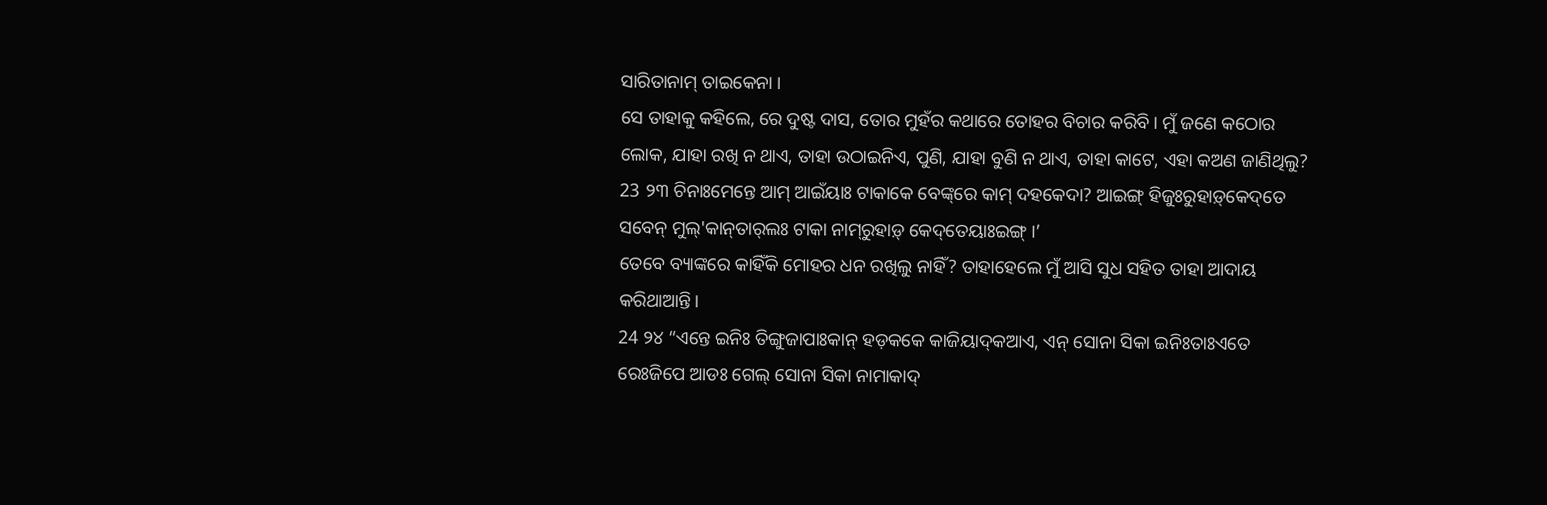ସାରିତାନାମ୍ ତାଇକେନା ।
ସେ ତାହାକୁ କହିଲେ, ରେ ଦୁଷ୍ଟ ଦାସ, ତୋର ମୁହଁର କଥାରେ ତୋହର ବିଚାର କରିବି। ମୁଁ ଜଣେ କଠୋର ଲୋକ, ଯାହା ରଖି ନ ଥାଏ, ତାହା ଉଠାଇନିଏ, ପୁଣି, ଯାହା ବୁଣି ନ ଥାଏ, ତାହା କାଟେ, ଏହା କଅଣ ଜାଣିଥିଲୁ?
23 ୨୩ ଚିନାଃମେନ୍ତେ ଆମ୍‌ ଆଇଁୟାଃ ଟାକାକେ ବେଙ୍କ୍‌ରେ କାମ୍‌ ଦହକେଦା? ଆଇଙ୍ଗ୍‌ ହିଜୁଃରୁହାଡ଼୍‌କେଦ୍‌ତେ ସବେନ୍‌ ମୁଲ୍‌'କାନ୍‌ତାର୍‌ଲଃ ଟାକା ନାମ୍‍ରୁହାଡ଼୍‌ କେଦ୍‌ତେୟାଃଇଙ୍ଗ୍‌ ।’
ତେବେ ବ୍ୟାଙ୍କରେ କାହିଁକି ମୋହର ଧନ ରଖିଲୁ ନାହିଁ? ତାହାହେଲେ ମୁଁ ଆସି ସୁଧ ସହିତ ତାହା ଆଦାୟ କରିଥାଆନ୍ତି।
24 ୨୪ “ଏନ୍ତେ ଇନିଃ ତିଙ୍ଗୁଜାପାଃକାନ୍‌ ହଡ଼କକେ କାଜିୟାଦ୍‌କଆଏ, ଏନ୍‌ ସୋନା ସିକା ଇନିଃତାଃଏତେ ରେଃଜିପେ ଆଡଃ ଗେଲ୍‌ ସୋନା ସିକା ନାମାକାଦ୍‌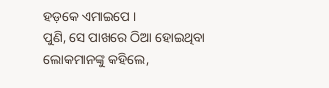ହଡ଼କେ ଏମାଇପେ ।
ପୁଣି, ସେ ପାଖରେ ଠିଆ ହୋଇଥିବା ଲୋକମାନଙ୍କୁ କହିଲେ,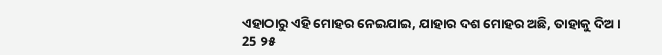ଏହାଠାରୁ ଏହି ମୋହର ନେଇଯାଇ, ଯାହାର ଦଶ ମୋହର ଅଛି, ତାହାକୁ ଦିଅ।
25 ୨୫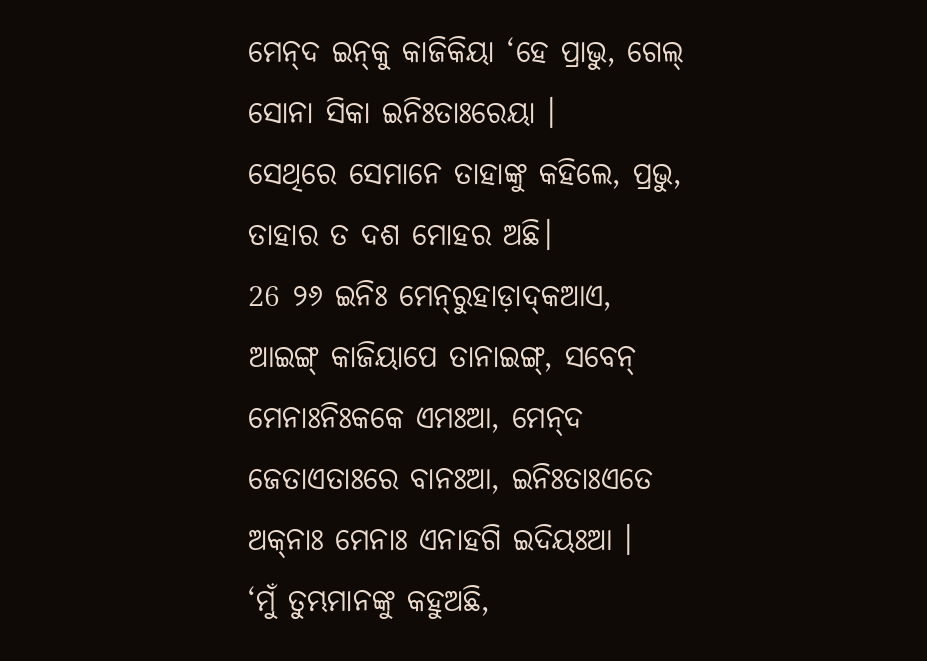ମେନ୍‌ଦ ଇନ୍‌କୁ କାଜିକିୟା ‘ହେ ପ୍ରାଭୁ, ଗେଲ୍‌ ସୋନା ସିକା ଇନିଃତାଃରେୟା ।
ସେଥିରେ ସେମାନେ ତାହାଙ୍କୁ କହିଲେ, ପ୍ରଭୁ, ତାହାର ତ ଦଶ ମୋହର ଅଛି।
26 ୨୬ ଇନିଃ ମେନ୍‌ରୁହାଡ଼ାଦ୍‌କଆଏ, ଆଇଙ୍ଗ୍‌ କାଜିୟାପେ ତାନାଇଙ୍ଗ୍‌, ସବେନ୍‌ ମେନାଃନିଃକକେ ଏମଃଆ, ମେନ୍‌ଦ ଜେତାଏତାଃରେ ବାନଃଆ, ଇନିଃତାଃଏତେ ଅକ୍‌ନାଃ ମେନାଃ ଏନାହଗି ଇଦିୟଃଆ ।
‘ମୁଁ ତୁମ୍ଭମାନଙ୍କୁ କହୁଅଛି,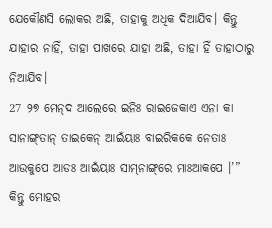ଯେକୌଣସି ଲୋକର ଅଛି, ତାହାକୁ ଅଧିକ ଦିଆଯିବ। କିନ୍ତୁ ଯାହାର ନାହିଁ, ତାହା ପାଖରେ ଯାହା ଅଛି, ତାହା ହିଁ ତାହାଠାରୁ ନିଆଯିବ।
27 ୨୭ ମେନ୍‌ଦ ଆଲେରେ ଇନିଃ ରାଇଜେକାଏ ଏନା କା ସାନାଙ୍ଗ୍‌ତାନ୍ ତାଇକେନ୍‌ ଆଇଁୟାଃ ବାଇରିକକେ ନେତାଃ ଆଉକୁପେ ଆଡଃ ଆଇଁୟାଃ ସାମ୍‌ନାଙ୍ଗ୍‌ରେ ମାଃଆକପେ ।’”
କିନ୍ତୁ ମୋହର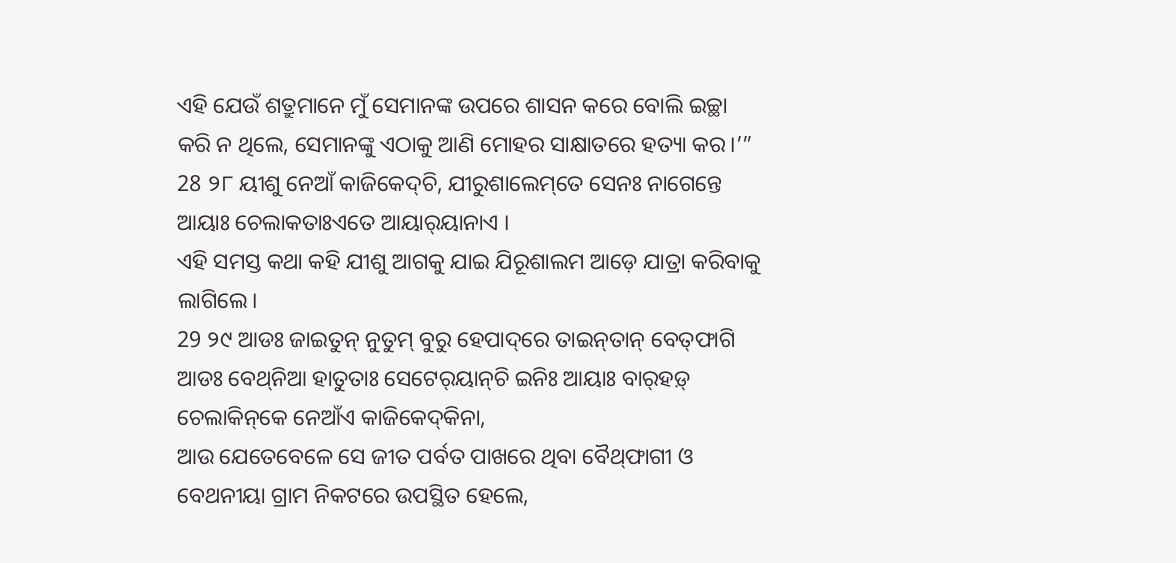ଏହି ଯେଉଁ ଶତ୍ରୁମାନେ ମୁଁ ସେମାନଙ୍କ ଉପରେ ଶାସନ କରେ ବୋଲି ଇଚ୍ଛା କରି ନ ଥିଲେ, ସେମାନଙ୍କୁ ଏଠାକୁ ଆଣି ମୋହର ସାକ୍ଷାତରେ ହତ୍ୟା କର।’”
28 ୨୮ ୟୀଶୁ ନେଆଁ କାଜିକେଦ୍‌ଚି, ଯୀରୁଶାଲେମ୍‌ତେ ସେନଃ ନାଗେନ୍ତେ ଆୟାଃ ଚେଲାକତାଃଏତେ ଆୟାର୍‌ୟାନାଏ ।
ଏହି ସମସ୍ତ କଥା କହି ଯୀଶୁ ଆଗକୁ ଯାଇ ଯିରୂଶାଲମ ଆଡ଼େ ଯାତ୍ରା କରିବାକୁ ଲାଗିଲେ।
29 ୨୯ ଆଡଃ ଜାଇତୁନ୍‌ ନୁତୁମ୍‌ ବୁରୁ ହେପାଦ୍‌ରେ ତାଇନ୍‌ତାନ୍‌ ବେତ୍‌ଫାଗି ଆଡଃ ବେଥ୍‌ନିଆ ହାତୁତାଃ ସେଟେର୍‌ୟାନ୍‌ଚି ଇନିଃ ଆୟାଃ ବାର୍‌ହଡ଼୍‌ ଚେଲାକିନ୍‌କେ ନେଆଁଏ କାଜିକେଦ୍‌କିନା,
ଆଉ ଯେତେବେଳେ ସେ ଜୀତ ପର୍ବତ ପାଖରେ ଥିବା ବୈଥ୍‌ଫାଗୀ ଓ ବେଥନୀୟା ଗ୍ରାମ ନିକଟରେ ଉପସ୍ଥିତ ହେଲେ,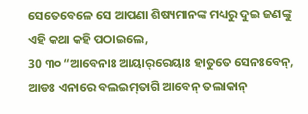ସେତେବେଳେ ସେ ଆପଣା ଶିଷ୍ୟମାନଙ୍କ ମଧ୍ୟରୁ ଦୁଇ ଜଣଙ୍କୁ ଏହି କଥା କହି ପଠାଇଲେ,
30 ୩୦ “ଆବେନାଃ ଆୟାର୍‌ରେୟାଃ ହାତୁତେ ସେନଃବେନ୍‌, ଆଡଃ ଏନାରେ ବଲଇମ୍‌ତାଗି ଆବେନ୍‌ ତଲାକାନ୍‌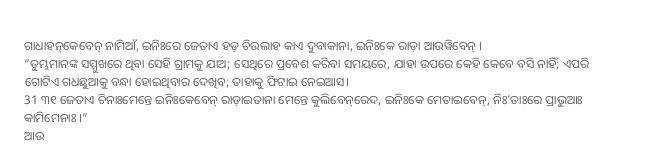ଗାଧାହନ୍‌କେବେନ୍ ନାମିଆଁ, ଇନିଃରେ ଜେତାଏ ହଡ଼ ଚିଉଲାହ କାଏ ଦୁବାକାନା, ଇନିଃକେ ରାଡ଼ା ଆଉୱିବେନ୍‌ ।
“ତୁମ୍ଭମାନଙ୍କ ସମ୍ମୁଖରେ ଥିବା ସେହି ଗ୍ରାମକୁ ଯାଅ; ସେଥିରେ ପ୍ରବେଶ କରିବା ସମୟରେ, ଯାହା ଉପରେ କେହି କେବେ ବସି ନାହିଁ; ଏପରି ଗୋଟିଏ ଗଧଛୁଆକୁ ବନ୍ଧା ହୋଇଥିବାର ଦେଖିବ; ତାହାକୁ ଫିଟାଇ ନେଇଆସ।
31 ୩୧ ଜେତାଏ ଚିନାଃମେନ୍ତେ ଇନିଃକେବେନ୍ ରାଡ଼ାଇତାନା ମେନ୍ତେ କୁଲିବେନ୍‌ରେଦ, ଇନିଃକେ ମେତାଇବେନ୍‌, ନିଃ'ତାଃରେ ପ୍ରାଭୁଆଃ କାମିମେନାଃ ।”
ଆଉ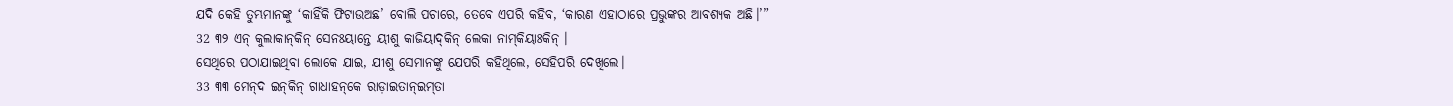ଯଦି କେହି ତୁମ୍ଭମାନଙ୍କୁ ‘କାହିଁକି ଫିଟାଉଅଛ’ ବୋଲି ପଚାରେ, ତେବେ ଏପରି କହିବ, ‘କାରଣ ଏହାଠାରେ ପ୍ରଭୁଙ୍କର ଆବଶ୍ୟକ ଅଛି।’”
32 ୩୨ ଏନ୍‌ କୁଲାକାନ୍‌କିନ୍‌ ସେନଃୟାନ୍ତେ ୟୀଶୁ କାଜିୟାଦ୍‌କିନ୍‌ ଲେକା ନାମ୍‌କିୟାଃକିନ୍ ।
ସେଥିରେ ପଠାଯାଇଥିବା ଲୋକେ ଯାଇ, ଯୀଶୁ ସେମାନଙ୍କୁ ଯେପରି କହିଥିଲେ, ସେହିପରି ଦେଖିଲେ।
33 ୩୩ ମେନ୍‌ଦ ଇନ୍‌କିନ୍‌ ଗାଧାହନ୍‌କେ ରାଡ଼ାଇତାନ୍‌ଇମ୍‌ତା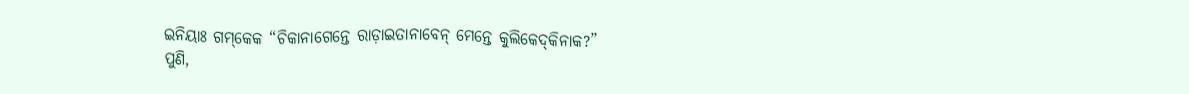ଇନିୟାଃ ଗମ୍‌କେକ “ଚିକାନାଗେନ୍ତେ ରାଡ଼ାଇତାନାବେନ୍‌ ମେନ୍ତେ କୁଲିକେଦ୍‌କିନାକ?”
ପୁଣି,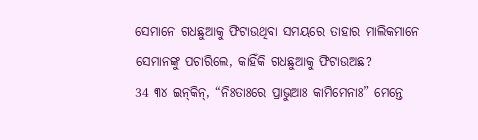ସେମାନେ ଗଧଛୁଆକୁ ଫିଟାଉଥିବା ସମୟରେ ତାହାର ମାଲିକମାନେ ସେମାନଙ୍କୁ ପଚାରିଲେ, କାହିଁକି ଗଧଛୁଆକୁ ଫିଟାଉଅଛ?
34 ୩୪ ଇନ୍‌କିନ୍‌, “ନିଃତାଃରେ ପ୍ରାଭୁଆଃ କାମିମେନାଃ” ମେନ୍ତେ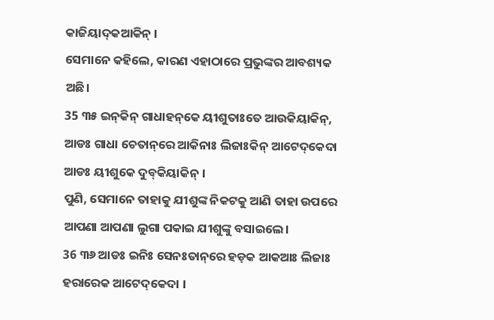କାଜିୟାଦ୍‌କଆକିନ୍‌ ।
ସେମାନେ କହିଲେ, କାରଣ ଏହାଠାରେ ପ୍ରଭୁଙ୍କର ଆବଶ୍ୟକ ଅଛି।
35 ୩୫ ଇନ୍‌କିନ୍‌ ଗାଧାହନ୍‌କେ ୟୀଶୁତାଃତେ ଆଉକିୟାକିନ୍‌, ଆଡଃ ଗାଧା ଚେତାନ୍‌ରେ ଆକିନାଃ ଲିଜାଃକିନ୍‌ ଆଟେଦ୍‌କେଦା ଆଡଃ ୟୀଶୁକେ ଦୁବ୍‌କିୟାକିନ୍‌ ।
ପୁଣି, ସେମାନେ ତାହାକୁ ଯୀଶୁଙ୍କ ନିକଟକୁ ଆଣି ତାହା ଉପରେ ଆପଣା ଆପଣା ଲୁଗା ପକାଇ ଯୀଶୁଙ୍କୁ ବସାଇଲେ।
36 ୩୬ ଆଡଃ ଇନିଃ ସେନଃତାନ୍‌ରେ ହଡ଼କ ଆକଆଃ ଲିଜାଃ ହରାରେକ ଆଟେଦ୍‌କେଦା ।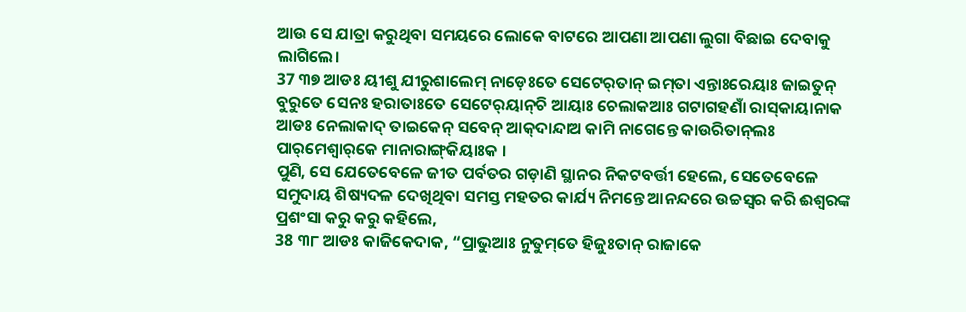ଆଉ ସେ ଯାତ୍ରା କରୁଥିବା ସମୟରେ ଲୋକେ ବାଟରେ ଆପଣା ଆପଣା ଲୁଗା ବିଛାଇ ଦେବାକୁ ଲାଗିଲେ।
37 ୩୭ ଆଡଃ ୟୀଶୁ ଯୀରୁଶାଲେମ୍‌ ନାଡ଼େଃତେ ସେଟେର୍‌ତାନ୍‌ ଇମ୍‌ତା ଏନ୍ତାଃରେୟାଃ ଜାଇତୁନ୍‌ ବୁରୁତେ ସେନଃ ହରାତାଃତେ ସେଟେର୍‌ୟାନ୍‌ଚି ଆୟାଃ ଚେଲାକଆଃ ଗଟାଗହଣାଁ ରାସ୍‌କାୟାନାକ ଆଡଃ ନେଲାକାଦ୍ ତାଇକେନ୍‌ ସବେନ୍‌ ଆକ୍‌ଦାନ୍ଦାଅ କାମି ନାଗେନ୍ତେ କାଉରିତାନ୍‌ଲଃ ପାର୍‌ମେଶ୍ୱାର୍‌କେ ମାନାରାଙ୍ଗ୍‌କିୟାଃକ ।
ପୁଣି, ସେ ଯେତେବେଳେ ଜୀତ ପର୍ବତର ଗଡ଼ାଣି ସ୍ଥାନର ନିକଟବର୍ତ୍ତୀ ହେଲେ, ସେତେବେଳେ ସମୁଦାୟ ଶିଷ୍ୟଦଳ ଦେଖିଥିବା ସମସ୍ତ ମହତର କାର୍ଯ୍ୟ ନିମନ୍ତେ ଆନନ୍ଦରେ ଉଚ୍ଚସ୍ୱର କରି ଈଶ୍ବରଙ୍କ ପ୍ରଶଂସା କରୁ କରୁ କହିଲେ,
38 ୩୮ ଆଡଃ କାଜିକେଦାକ, “ପ୍ରାଭୁଆଃ ନୁତୁମ୍‌ତେ ହିଜୁଃତାନ୍‌ ରାଜାକେ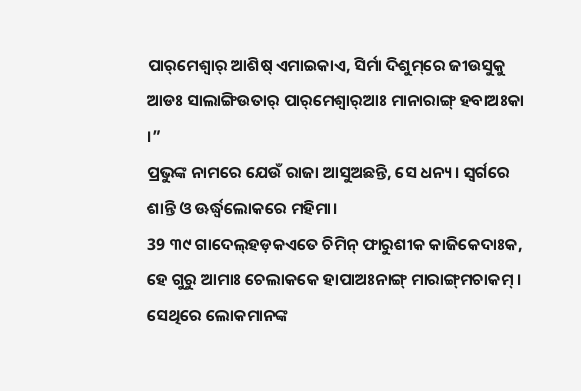ପାର୍‌ମେଶ୍ୱାର୍‌ ଆଶିଷ୍‌ ଏମାଇକାଏ, ସିର୍ମା ଦିଶୁମ୍‌ରେ ଜୀଉସୁକୁ ଆଡଃ ସାଲାଙ୍ଗିଉତାର୍‌ ପାର୍‌ମେଶ୍ୱାର୍‌ଆଃ ମାନାରାଙ୍ଗ୍‌ ହବାଅଃକା ।”
ପ୍ରଭୁଙ୍କ ନାମରେ ଯେଉଁ ରାଜା ଆସୁଅଛନ୍ତି, ସେ ଧନ୍ୟ। ସ୍ୱର୍ଗରେ ଶାନ୍ତି ଓ ଊର୍ଦ୍ଧ୍ୱଲୋକରେ ମହିମା।
39 ୩୯ ଗାଦେଲ୍‌ହଡ଼କଏତେ ଚିମିନ୍‌ ଫାରୁଶୀକ କାଜିକେଦାଃକ, ହେ ଗୁରୁ ଆମାଃ ଚେଲାକକେ ହାପାଅଃନାଙ୍ଗ୍‌ ମାରାଙ୍ଗ୍‌ମଚାକମ୍ ।
ସେଥିରେ ଲୋକମାନଙ୍କ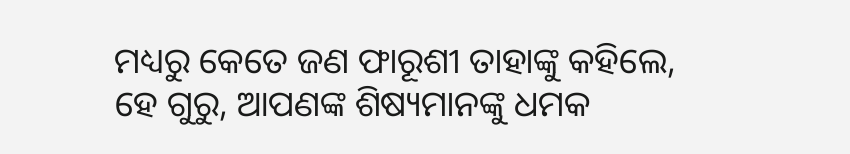ମଧ୍ୟରୁ କେତେ ଜଣ ଫାରୂଶୀ ତାହାଙ୍କୁ କହିଲେ, ହେ ଗୁରୁ, ଆପଣଙ୍କ ଶିଷ୍ୟମାନଙ୍କୁ ଧମକ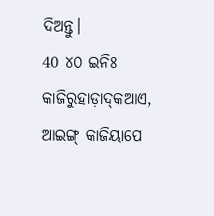ଦିଅନ୍ତୁ।
40 ୪୦ ଇନିଃ କାଜିରୁହାଡ଼ାଦ୍‌କଆଏ, ଆଇଙ୍ଗ୍‌ କାଜିୟାପେ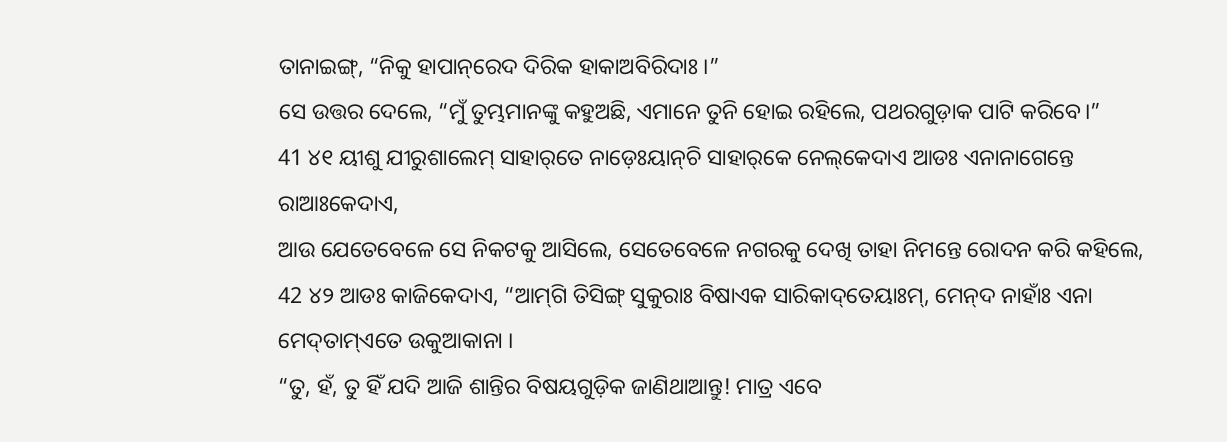ତାନାଇଙ୍ଗ୍‌, “ନିକୁ ହାପାନ୍‌ରେଦ ଦିରିକ ହାକାଅବିରିଦାଃ ।”
ସେ ଉତ୍ତର ଦେଲେ, “ମୁଁ ତୁମ୍ଭମାନଙ୍କୁ କହୁଅଛି, ଏମାନେ ତୁନି ହୋଇ ରହିଲେ, ପଥରଗୁଡ଼ାକ ପାଟି କରିବେ।”
41 ୪୧ ୟୀଶୁ ଯୀରୁଶାଲେମ୍‌ ସାହାର୍‌ତେ ନାଡ଼େଃୟାନ୍‌ଚି ସାହାର୍‌କେ ନେଲ୍‌କେଦାଏ ଆଡଃ ଏନାନାଗେନ୍ତେ ରାଆଃକେଦାଏ,
ଆଉ ଯେତେବେଳେ ସେ ନିକଟକୁ ଆସିଲେ, ସେତେବେଳେ ନଗରକୁ ଦେଖି ତାହା ନିମନ୍ତେ ରୋଦନ କରି କହିଲେ,
42 ୪୨ ଆଡଃ କାଜିକେଦାଏ, “ଆମ୍‌ଗି ତିସିଙ୍ଗ୍‌ ସୁକୁରାଃ ବିଷାଏକ ସାରିକାଦ୍‌ତେୟାଃମ୍, ମେନ୍‌ଦ ନାହାଁଃ ଏନା ମେଦ୍‌ତାମ୍‌ଏତେ ଉକୁଆକାନା ।
“ତୁ, ହଁ, ତୁ ହିଁ ଯଦି ଆଜି ଶାନ୍ତିର ବିଷୟଗୁଡ଼ିକ ଜାଣିଥାଆନ୍ତୁ! ମାତ୍ର ଏବେ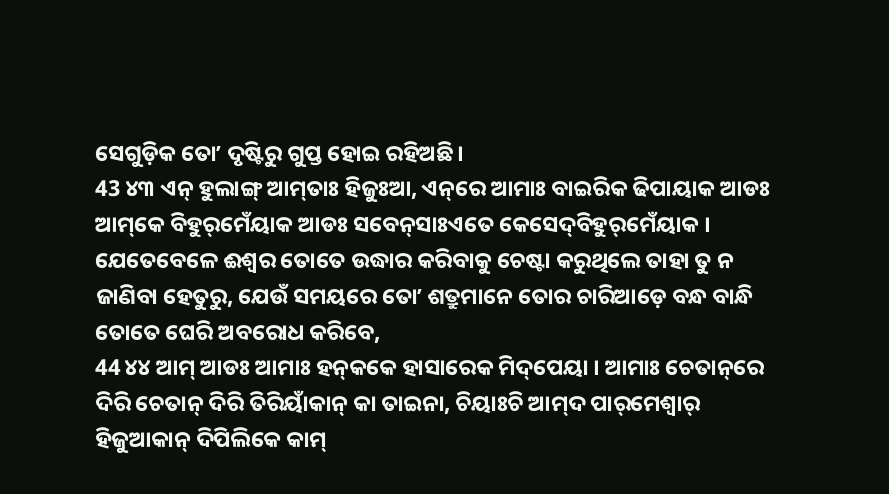ସେଗୁଡ଼ିକ ତୋʼ ଦୃଷ୍ଟିରୁ ଗୁପ୍ତ ହୋଇ ରହିଅଛି।
43 ୪୩ ଏନ୍‌ ହୁଲାଙ୍ଗ୍‌ ଆମ୍‌ତାଃ ହିଜୁଃଆ, ଏନ୍‌ରେ ଆମାଃ ବାଇରିକ ଢିପାୟାକ ଆଡଃ ଆମ୍‌କେ ବିହୁର୍‌ମେଁୟାକ ଆଡଃ ସବେନ୍‌ସାଃଏତେ କେସେଦ୍‌ବିହୁର୍‌ମେଁୟାକ ।
ଯେତେବେଳେ ଈଶ୍ବର ତୋତେ ଉଦ୍ଧାର କରିବାକୁ ଚେଷ୍ଟା କରୁଥିଲେ ତାହା ତୁ ନ ଜାଣିବା ହେତୁରୁ, ଯେଉଁ ସମୟରେ ତୋʼ ଶତ୍ରୁମାନେ ତୋର ଚାରିଆଡ଼େ ବନ୍ଧ ବାନ୍ଧି ତୋତେ ଘେରି ଅବରୋଧ କରିବେ,
44 ୪୪ ଆମ୍‌ ଆଡଃ ଆମାଃ ହନ୍‌କକେ ହାସାରେକ ମିଦ୍‌ପେୟା । ଆମାଃ ଚେତାନ୍‌ରେ ଦିରି ଚେତାନ୍‍ ଦିରି ତିରିୟାଁକାନ୍‍ କା ତାଇନା, ଚିୟାଃଚି ଆମ୍‌ଦ ପାର୍‌ମେଶ୍ୱାର୍‌ ହିଜୁଆକାନ୍‌ ଦିପିଲିକେ କାମ୍‌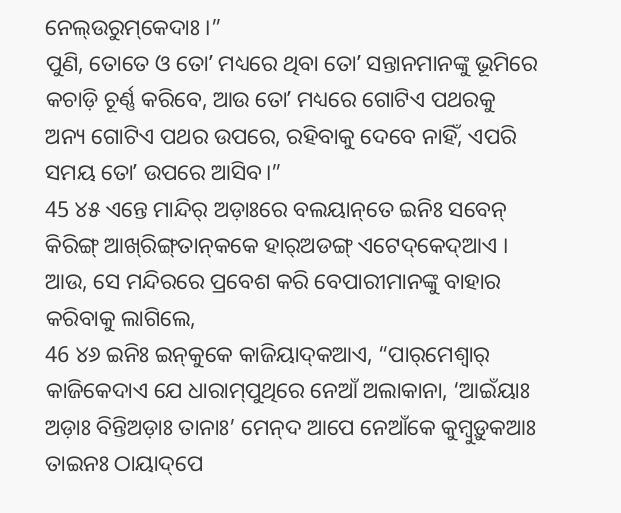ନେଲ୍‌ଉରୁମ୍‌କେଦାଃ ।”
ପୁଣି, ତୋତେ ଓ ତୋʼ ମଧ୍ୟରେ ଥିବା ତୋʼ ସନ୍ତାନମାନଙ୍କୁ ଭୂମିରେ କଚାଡ଼ି ଚୂର୍ଣ୍ଣ କରିବେ, ଆଉ ତୋʼ ମଧ୍ୟରେ ଗୋଟିଏ ପଥରକୁ ଅନ୍ୟ ଗୋଟିଏ ପଥର ଉପରେ, ରହିବାକୁ ଦେବେ ନାହିଁ, ଏପରି ସମୟ ତୋʼ ଉପରେ ଆସିବ।”
45 ୪୫ ଏନ୍ତେ ମାନ୍ଦିର୍‌ ଅଡ଼ାଃରେ ବଲୟାନ୍‌ତେ ଇନିଃ ସବେନ୍‌ କିରିଙ୍ଗ୍‌ ଆଖ୍‌ରିଙ୍ଗ୍‌ତାନ୍‌କକେ ହାର୍‌ଅଡଙ୍ଗ୍‌ ଏଟେଦ୍‌କେଦ୍‌ଆଏ ।
ଆଉ, ସେ ମନ୍ଦିରରେ ପ୍ରବେଶ କରି ବେପାରୀମାନଙ୍କୁ ବାହାର କରିବାକୁ ଲାଗିଲେ,
46 ୪୬ ଇନିଃ ଇନ୍‌କୁକେ କାଜିୟାଦ୍‌କଆଏ, “ପାର୍‌ମେଶ୍ୱାର୍‌ କାଜିକେଦାଏ ଯେ ଧାରାମ୍‌ପୁଥିରେ ନେଆଁ ଅଲାକାନା, ‘ଆଇଁୟାଃ ଅଡ଼ାଃ ବିନ୍ତିଅଡ଼ାଃ ତାନାଃ’ ମେନ୍‌ଦ ଆପେ ନେଆଁକେ କୁମ୍ବୁଡ଼ୁକଆଃ ତାଇନଃ ଠାୟାଦ୍‌ପେ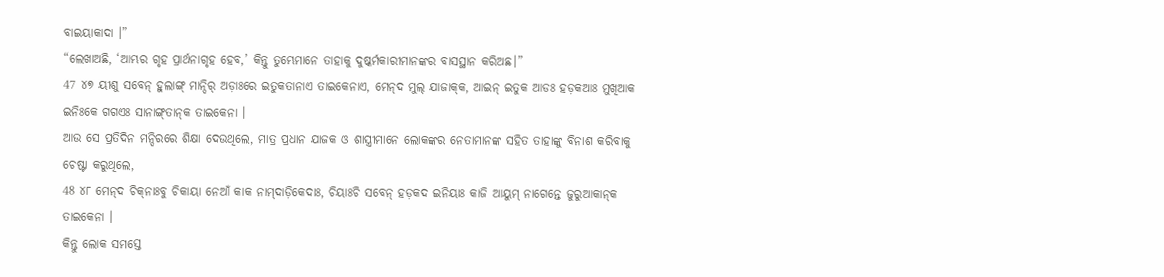ବାଇୟାକାଦା ।”
“ଲେଖାଅଛି, ‘ଆମ୍ଭର ଗୃହ ପ୍ରାର୍ଥନାଗୃହ ହେବ,’ କିନ୍ତୁ ତୁମ୍ଭେମାନେ ତାହାକୁ ଦୁଷ୍କର୍ମକାରୀମାନଙ୍କର ବାସସ୍ଥାନ କରିଅଛ।”
47 ୪୭ ୟୀଶୁ ସବେନ୍‌ ହୁଲାଙ୍ଗ୍‌ ମାନ୍ଦିର୍‌ ଅଡ଼ାଃରେ ଇତୁକତାନାଏ ତାଇକେନାଏ, ମେନ୍‌ଦ ମୁଲ୍‌ ଯାଜାକ୍‌କ, ଆଇନ୍‌ ଇତୁକ ଆଡଃ ହଡ଼କଆଃ ମୁଖିଆକ ଇନିଃକେ ଗଗଏଃ ସାନାଙ୍ଗ୍‌ତାନ୍‌କ ତାଇକେନା ।
ଆଉ ସେ ପ୍ରତିଦିନ ମନ୍ଦିରରେ ଶିକ୍ଷା ଦେଉଥିଲେ, ମାତ୍ର ପ୍ରଧାନ ଯାଜକ ଓ ଶାସ୍ତ୍ରୀମାନେ ଲୋକଙ୍କର ନେତାମାନଙ୍କ ସହିତ ତାହାଙ୍କୁ ବିନାଶ କରିବାକୁ ଚେଷ୍ଟା କରୁଥିଲେ,
48 ୪୮ ମେନ୍‌ଦ ଚିକ୍‌ନାଃବୁ ଚିକାୟା ନେଆଁ କାକ ନାମ୍‌ଦାଡ଼ିକେଦାଃ, ଚିୟାଃଚି ସବେନ୍‌ ହଡ଼କଦ ଇନିୟାଃ କାଜି ଆୟୁମ୍‌ ନାଗେନ୍ତେ ଜୁରୁଆକାନ୍‌କ ତାଇକେନା ।
କିନ୍ତୁ ଲୋକ ସମସ୍ତେ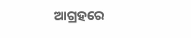ଆଗ୍ରହରେ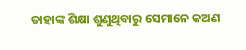ତାହାଙ୍କ ଶିକ୍ଷା ଶୁଣୁଥିବାରୁ ସେମାନେ କଅଣ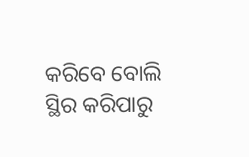କରିବେ ବୋଲି ସ୍ଥିର କରିପାରୁ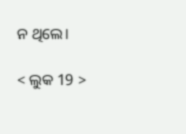ନ ଥିଲେ।

< ଲୁକ 19 >